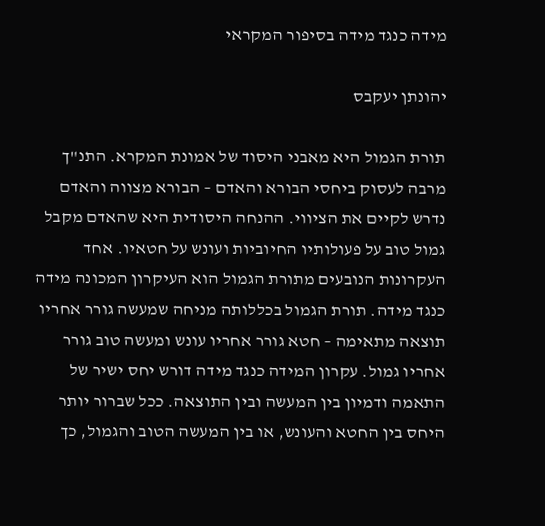מידה כנגד מידה בסיפור המקראי

יהונתן יעקבס

תורת הגמול היא מאבני היסוד של אמונת המקרא. התנ"ך מרבה לעסוק ביחסי הבורא והאדם – הבורא מצווה והאדם נדרש לקיים את הציווי. ההנחה היסודית היא שהאדם מקבל גמול טוב על פעולותיו החיוביות ועונש על חטאיו. אחד העקרונות הנובעים מתורת הגמול הוא העיקרון המכונה מידה כנגד מידה. תורת הגמול בכללותה מניחה שמעשה גורר אחריו תוצאה מתאימה – חטא גורר אחריו עונש ומעשה טוב גורר אחריו גמול. עקרון המידה כנגד מידה דורש יחס ישיר של התאמה ודמיון בין המעשה ובין התוצאה. ככל שברור יותר היחס בין החטא והעונש, או בין המעשה הטוב והגמול, כך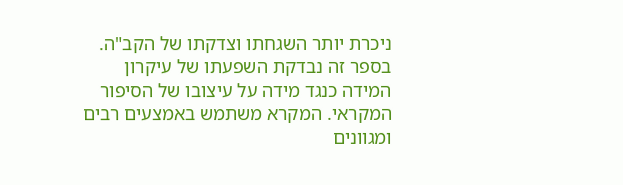ניכרת יותר השגחתו וצדקתו של הקב"ה. בספר זה נבדקת השפעתו של עיקרון המידה כנגד מידה על עיצובו של הסיפור המקראי. המקרא משתמש באמצעים רבים ומגוונים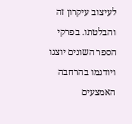לעיצוב עיקרון זה והבלטתו. בפרקי הספר השונים יוצגו ויודגמו בהרחבה האמצעים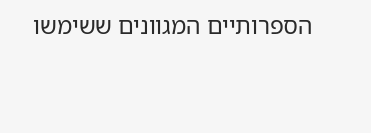הספרותיים המגוונים ששימשו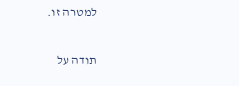למטרה זו.

תודה על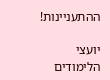ההתעניינות!

יועצי הלימודים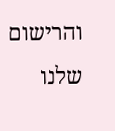והרישום שלנו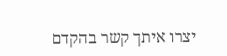יצרו איתך קשר בהקדם